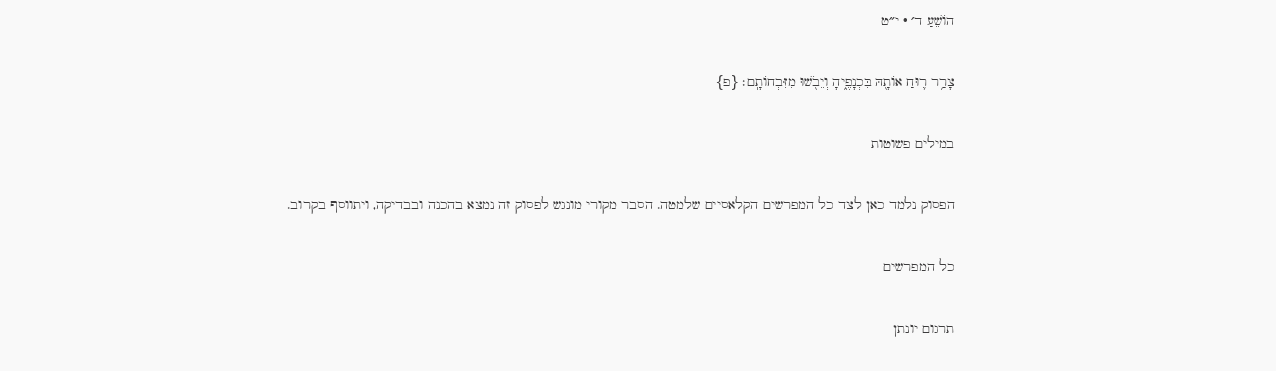הוֹשֵׁעַ ד׳ · י״ט

צָרַ֥ר ר֛וּחַ אוֹתָ֖הּ בִּכְנָפֶ֑יהָ וְיֵבֹ֖שׁוּ מִזִּבְחוֹתָֽם׃ {פ}

במילים פשוטות

הפסוק נלמד כאן לצד כל המפרשים הקלאסיים שלמטה. הסבר מקורי מונגש לפסוק זה נמצא בהכנה ובבדיקה, ויתווסף בקרוב.

כל המפרשים

תרגום יונתן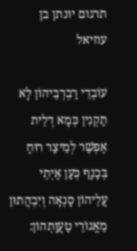תרגום יונתן בן עוזיאל

עוֹבְדֵי רַבְרְבֵיהוֹן לָא תַקְנִין כְּמָא דְלֵית אֶפְשַׁר לְמֵיצַר רוּחַ בְּכָנָף כְּעַן אַיְתֵי עֲלֵיהוֹן סָנְאָה וְיִבְהֲתוּן מֵאֱגוֹרֵי טַעֲוָתְהוֹן: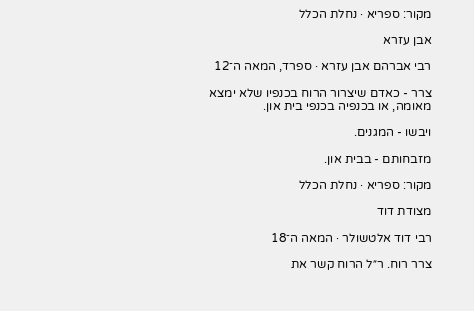מקור: ספריא · נחלת הכלל

אבן עזרא

רבי אברהם אבן עזרא · ספרד, המאה ה־12

צרר - כאדם שיצרור הרוח בכנפיו שלא ימצא מאומה, או בכנפיה בכנפי בית און.

ויבשו - המגנים.

מזבחותם - בבית און.

מקור: ספריא · נחלת הכלל

מצודת דוד

רבי דוד אלטשולר · המאה ה־18

צרר רוח. ר״ל הרוח קשר את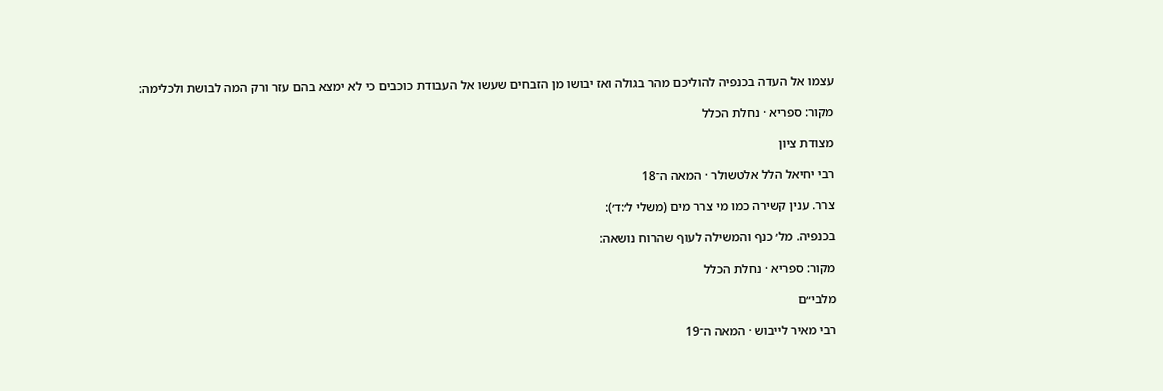עצמו אל העדה בכנפיה להוליכם מהר בגולה ואז יבושו מן הזבחים שעשו אל העבודת כוכבים כי לא ימצא בהם עזר ורק המה לבושת ולכלימה:

מקור: ספריא · נחלת הכלל

מצודת ציון

רבי יחיאל הלל אלטשולר · המאה ה־18

צרר. ענין קשירה כמו מי צרר מים (משלי ל׳:ד׳):

בכנפיה. מל׳ כנף והמשילה לעוף שהרוח נושאה:

מקור: ספריא · נחלת הכלל

מלבי״ם

רבי מאיר לייבוש · המאה ה־19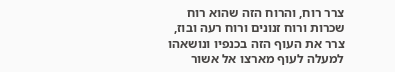צרר רוח, והרוח הזה שהוא רוח שכרות ורוח זנונים ורוח רעה ובוז, צרר את העוף הזה בכנפיו ונושאהו למעלה לעוף מארצו אל אשור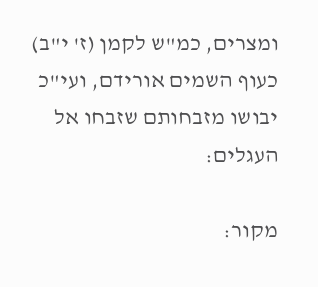ומצרים, כמ"ש לקמן (ז' י"ב) כעוף השמים אורידם, ועי"כ יבושו מזבחותם שזבחו אל העגלים:

מקור: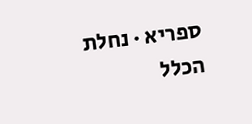ספריא · נחלת הכלל